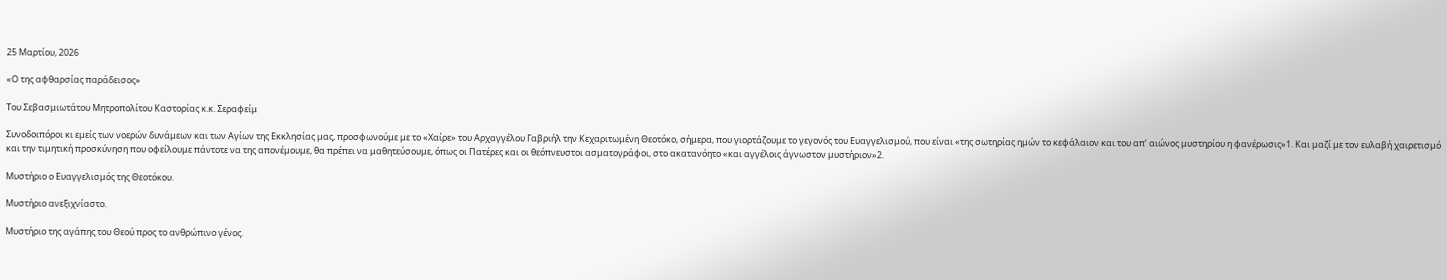25 Μαρτίου, 2026

«Ο της αφθαρσίας παράδεισος»

Του Σεβασμιωτάτου Μητροπολίτου Καστορίας κ.κ. Σεραφείμ

Συνοδοιπόροι κι εμείς των νοερών δυνάμεων και των Αγίων της Εκκλησίας μας, προσφωνούμε με το «Χαίρε» του Αρχαγγέλου Γαβριήλ την Κεχαριτωμένη Θεοτόκο, σήμερα, που γιορτάζουμε το γεγονός του Ευαγγελισμού, που είναι «της σωτηρίας ημών το κεφάλαιον και του απ’ αιώνος μυστηρίου η φανέρωσις»1. Και μαζί με τον ευλαβή χαιρετισμό και την τιμητική προσκύνηση που οφείλουμε πάντοτε να της απονέμουμε, θα πρέπει να μαθητεύσουμε, όπως οι Πατέρες και οι θεόπνευστοι ασματογράφοι, στο ακατανόητο «και αγγέλοις άγνωστον μυστήριον»2.

Μυστήριο ο Ευαγγελισμός της Θεοτόκου.

Μυστήριο ανεξιχνίαστο.

Μυστήριο της αγάπης του Θεού προς το ανθρώπινο γένος.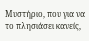Μυστήριο, που για να το πλησιάσει κανείς,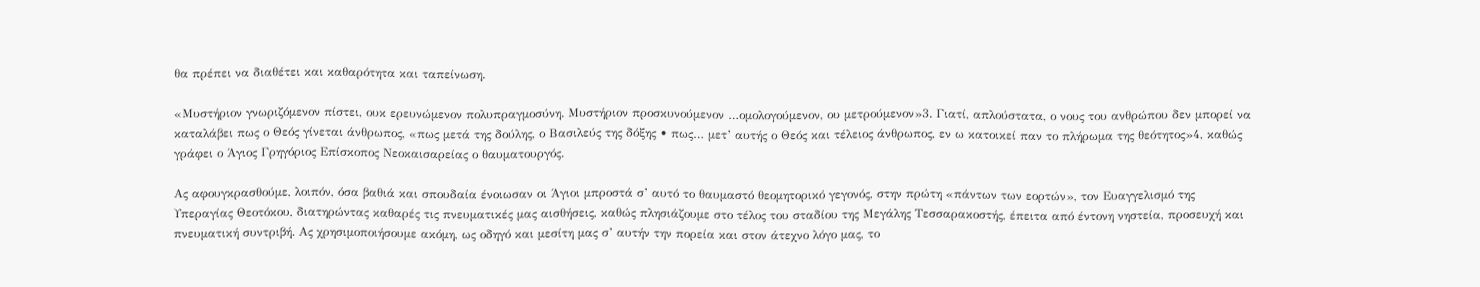θα πρέπει να διαθέτει και καθαρότητα και ταπείνωση.

«Μυστήριον γνωριζόμενον πίστει, ουκ ερευνώμενον πολυπραγμοσύνη. Μυστήριον προσκυνούμενον …ομολογούμενον, ου μετρούμενον»3. Γιατί, απλούστατα, ο νους του ανθρώπου δεν μπορεί να καταλάβει πως ο Θεός γίνεται άνθρωπος, «πως μετά της δούλης, ο Βασιλεύς της δόξης • πως… μετ’ αυτής ο Θεός και τέλειος άνθρωπος, εν ω κατοικεί παν το πλήρωμα της θεότητος»4, καθώς γράφει ο Άγιος Γρηγόριος Επίσκοπος Νεοκαισαρείας ο θαυματουργός.

Ας αφουγκρασθούμε, λοιπόν, όσα βαθιά και σπουδαία ένοιωσαν οι Άγιοι μπροστά σ’ αυτό το θαυμαστό θεομητορικό γεγονός, στην πρώτη «πάντων των εορτών», τον Ευαγγελισμό της Υπεραγίας Θεοτόκου, διατηρώντας καθαρές τις πνευματικές μας αισθήσεις, καθώς πλησιάζουμε στο τέλος του σταδίου της Μεγάλης Τεσσαρακοστής, έπειτα από έντονη νηστεία, προσευχή και πνευματική συντριβή. Ας χρησιμοποιήσουμε ακόμη, ως οδηγό και μεσίτη μας σ’ αυτήν την πορεία και στον άτεχνο λόγο μας, το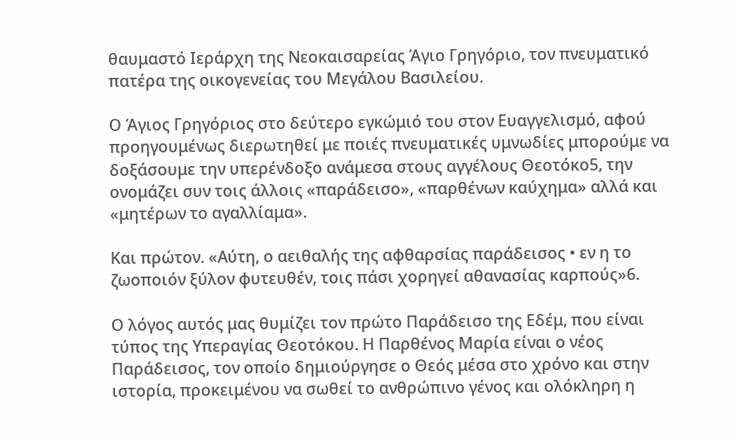θαυμαστό Ιεράρχη της Νεοκαισαρείας Άγιο Γρηγόριο, τον πνευματικό πατέρα της οικογενείας του Μεγάλου Βασιλείου.

Ο Άγιος Γρηγόριος στο δεύτερο εγκώμιό του στον Ευαγγελισμό, αφού προηγουμένως διερωτηθεί με ποιές πνευματικές υμνωδίες μπορούμε να δοξάσουμε την υπερένδοξο ανάμεσα στους αγγέλους Θεοτόκο5, την ονομάζει συν τοις άλλοις «παράδεισο», «παρθένων καύχημα» αλλά και «μητέρων το αγαλλίαμα».

Και πρώτον. «Αύτη, ο αειθαλής της αφθαρσίας παράδεισος • εν η το ζωοποιόν ξύλον φυτευθέν, τοις πάσι χορηγεί αθανασίας καρπούς»6.

Ο λόγος αυτός μας θυμίζει τον πρώτο Παράδεισο της Εδέμ, που είναι τύπος της Υπεραγίας Θεοτόκου. Η Παρθένος Μαρία είναι ο νέος Παράδεισος, τον οποίο δημιούργησε ο Θεός μέσα στο χρόνο και στην ιστορία, προκειμένου να σωθεί το ανθρώπινο γένος και ολόκληρη η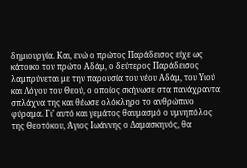δημιουργία. Και, ενώ ο πρώτος Παράδεισος είχε ως κάτοικο τον πρώτο Αδάμ, ο δεύτερος Παράδεισος λαμπρύνεται με την παρουσία του νέου Αδάμ, του Υιού και Λόγου του Θεού, ο οποίος σκήνωσε στα πανάχραντα σπλάχνα της και θέωσε ολόκληρο το ανθρώπινο φύραμα. Γι’ αυτό και γεμάτος θαυμασμό ο υμνηπόλος της Θεοτόκου, Άγιος Ιωάννης ο Δαμασκηνός, θα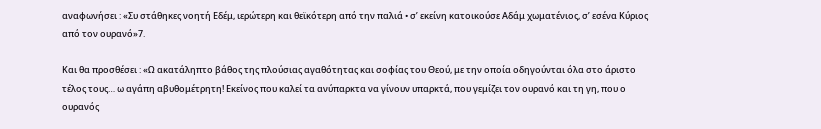αναφωνήσει : «Συ στάθηκες νοητή Εδέμ, ιερώτερη και θεϊκότερη από την παλιά • σ’ εκείνη κατοικούσε Αδάμ χωματένιος, σ’ εσένα Κύριος από τον ουρανό»7.

Και θα προσθέσει : «Ω ακατάληπτο βάθος της πλούσιας αγαθότητας και σοφίας του Θεού, με την οποία οδηγούνται όλα στο άριστο τέλος τους… ω αγάπη αβυθομέτρητη! Εκείνος που καλεί τα ανύπαρκτα να γίνουν υπαρκτά, που γεμίζει τον ουρανό και τη γη, που ο ουρανός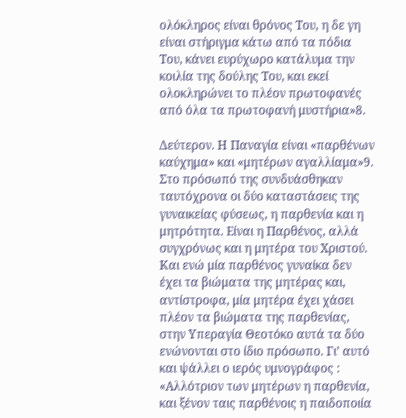ολόκληρος είναι θρόνος Του, η δε γη είναι στήριγμα κάτω από τα πόδια Του, κάνει ευρύχωρο κατάλυμα την κοιλία της δούλης Του, και εκεί ολοκληρώνει το πλέον πρωτοφανές από όλα τα πρωτοφανή μυστήρια»8.

Δεύτερον. Η Παναγία είναι «παρθένων καύχημα» και «μητέρων αγαλλίαμα»9. Στο πρόσωπό της συνδυάσθηκαν ταυτόχρονα οι δύο καταστάσεις της γυναικείας φύσεως, η παρθενία και η μητρότητα. Είναι η Παρθένος, αλλά συγχρόνως και η μητέρα του Χριστού. Και ενώ μία παρθένος γυναίκα δεν έχει τα βιώματα της μητέρας και, αντίστροφα, μία μητέρα έχει χάσει πλέον τα βιώματα της παρθενίας, στην Υπεραγία Θεοτόκο αυτά τα δύο ενώνονται στο ίδιο πρόσωπο. Γι’ αυτό και ψάλλει ο ιερός υμνογράφος : «Αλλότριον των μητέρων η παρθενία, και ξένον ταις παρθένοις η παιδοποιία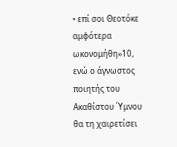• επί σοι Θεοτόκε αμφότερα ωκονομήθη»10, ενώ ο άγνωστος ποιητής του Ακαθίστου Ύμνου θα τη χαιρετίσει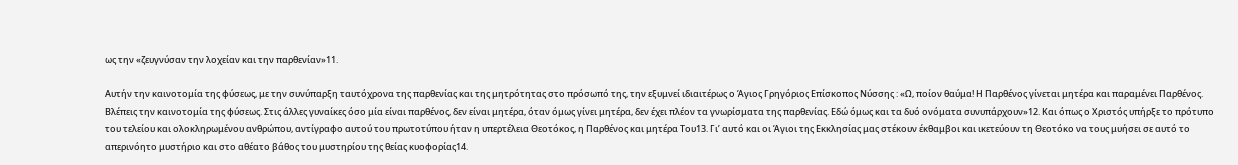ως την «ζευγνύσαν την λοχείαν και την παρθενίαν»11.

Αυτήν την καινοτομία της φύσεως, με την συνύπαρξη ταυτόχρονα της παρθενίας και της μητρότητας στο πρόσωπό της, την εξυμνεί ιδιαιτέρως ο Άγιος Γρηγόριος Επίσκοπος Νύσσης : «Ω, ποίον θαύμα! Η Παρθένος γίνεται μητέρα και παραμένει Παρθένος. Βλέπεις την καινοτομία της φύσεως. Στις άλλες γυναίκες όσο μία είναι παρθένος, δεν είναι μητέρα, όταν όμως γίνει μητέρα, δεν έχει πλέον τα γνωρίσματα της παρθενίας. Εδώ όμως και τα δυό ονόματα συνυπάρχουν»12. Και όπως ο Χριστός υπήρξε το πρότυπο του τελείου και ολοκληρωμένου ανθρώπου, αντίγραφο αυτού του πρωτοτύπου ήταν η υπερτέλεια Θεοτόκος, η Παρθένος και μητέρα Του13. Γι’ αυτό και οι Άγιοι της Εκκλησίας μας στέκουν έκθαμβοι και ικετεύουν τη Θεοτόκο να τους μυήσει σε αυτό το απερινόητο μυστήριο και στο αθέατο βάθος του μυστηρίου της θείας κυοφορίας14.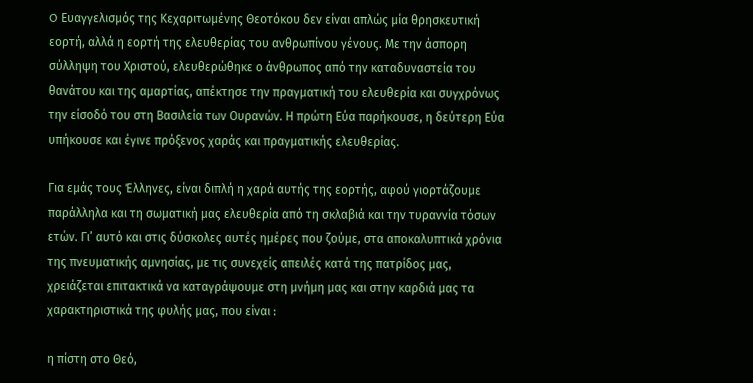O Ευαγγελισμός της Κεχαριτωμένης Θεοτόκου δεν είναι απλώς μία θρησκευτική εορτή, αλλά η εορτή της ελευθερίας του ανθρωπίνου γένους. Με την άσπορη σύλληψη του Χριστού, ελευθερώθηκε ο άνθρωπος από την καταδυναστεία του θανάτου και της αμαρτίας, απέκτησε την πραγματική του ελευθερία και συγχρόνως την είσοδό του στη Βασιλεία των Ουρανών. Η πρώτη Εύα παρήκουσε, η δεύτερη Εύα υπήκουσε και έγινε πρόξενος χαράς και πραγματικής ελευθερίας.

Για εμάς τους Έλληνες, είναι διπλή η χαρά αυτής της εορτής, αφού γιορτάζουμε παράλληλα και τη σωματική μας ελευθερία από τη σκλαβιά και την τυραννία τόσων ετών. Γι’ αυτό και στις δύσκολες αυτές ημέρες που ζούμε, στα αποκαλυπτικά χρόνια της πνευματικής αμνησίας, με τις συνεχείς απειλές κατά της πατρίδος μας, χρειάζεται επιτακτικά να καταγράψουμε στη μνήμη μας και στην καρδιά μας τα χαρακτηριστικά της φυλής μας, που είναι :

η πίστη στο Θεό,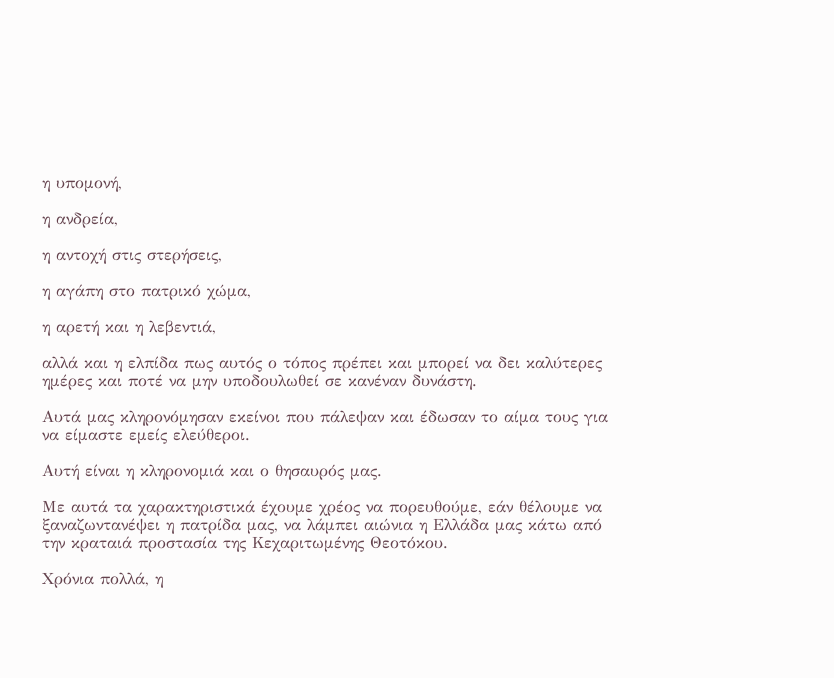η υπομονή,

η ανδρεία,

η αντοχή στις στερήσεις,

η αγάπη στο πατρικό χώμα,

η αρετή και η λεβεντιά,

αλλά και η ελπίδα πως αυτός ο τόπος πρέπει και μπορεί να δει καλύτερες ημέρες και ποτέ να μην υποδουλωθεί σε κανέναν δυνάστη.

Αυτά μας κληρονόμησαν εκείνοι που πάλεψαν και έδωσαν το αίμα τους για να είμαστε εμείς ελεύθεροι.

Αυτή είναι η κληρονομιά και ο θησαυρός μας.

Με αυτά τα χαρακτηριστικά έχουμε χρέος να πορευθούμε, εάν θέλουμε να ξαναζωντανέψει η πατρίδα μας, να λάμπει αιώνια η Ελλάδα μας κάτω από την κραταιά προστασία της Κεχαριτωμένης Θεοτόκου.

Χρόνια πολλά, η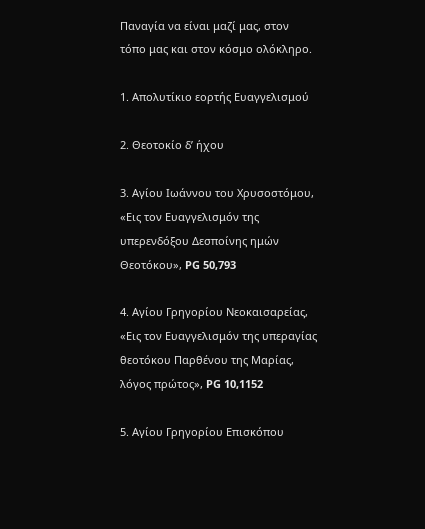Παναγία να είναι μαζί μας, στον τόπο μας και στον κόσμο ολόκληρο.

1. Απολυτίκιο εορτής Ευαγγελισμού

2. Θεοτοκίο δ’ ήχου

3. Αγίου Ιωάννου του Χρυσοστόμου, «Εις τον Ευαγγελισμόν της υπερενδόξου Δεσποίνης ημών Θεοτόκου», PG 50,793

4. Αγίου Γρηγορίου Νεοκαισαρείας, «Εις τον Ευαγγελισμόν της υπεραγίας θεοτόκου Παρθένου της Μαρίας, λόγος πρώτος», PG 10,1152

5. Αγίου Γρηγορίου Επισκόπου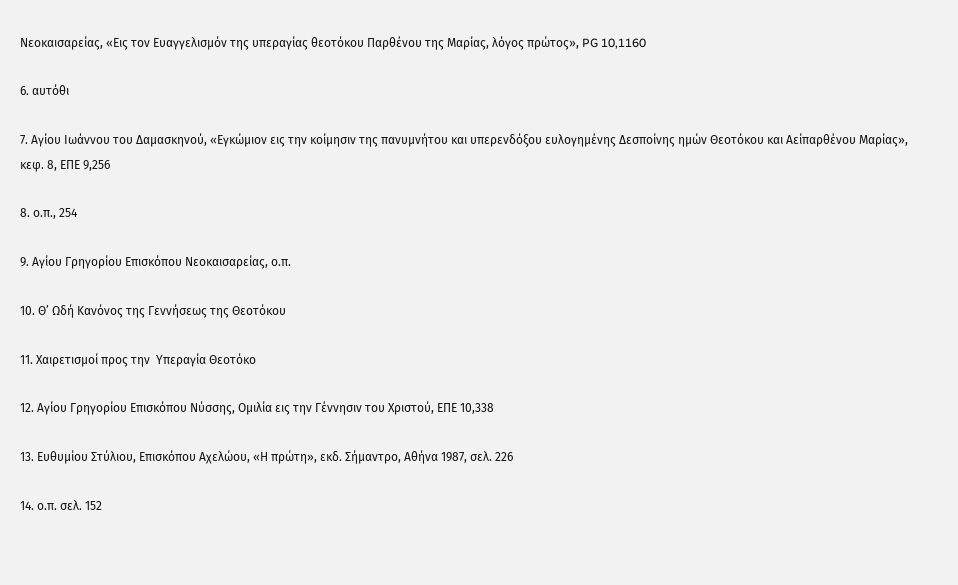Νεοκαισαρείας, «Εις τον Ευαγγελισμόν της υπεραγίας θεοτόκου Παρθένου της Μαρίας, λόγος πρώτος», PG 10,1160

6. αυτόθι

7. Αγίου Ιωάννου του Δαμασκηνού, «Εγκώμιον εις την κοίμησιν της πανυμνήτου και υπερενδόξου ευλογημένης Δεσποίνης ημών Θεοτόκου και Αείπαρθένου Μαρίας», κεφ. 8, ΕΠΕ 9,256

8. ο.π., 254

9. Αγίου Γρηγορίου Επισκόπου Νεοκαισαρείας, ο.π.

10. Θ’ Ωδή Κανόνος της Γεννήσεως της Θεοτόκου

11. Χαιρετισμοί προς την  Υπεραγία Θεοτόκο

12. Αγίου Γρηγορίου Επισκόπου Νύσσης, Ομιλία εις την Γέννησιν του Χριστού, ΕΠΕ 10,338

13. Ευθυμίου Στύλιου, Επισκόπου Αχελώου, «Η πρώτη», εκδ. Σήμαντρο, Αθήνα 1987, σελ. 226

14. ο.π. σελ. 152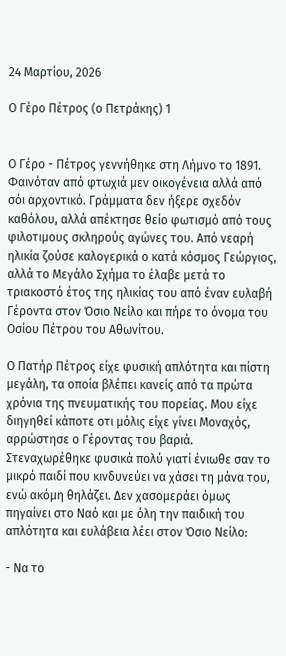24 Μαρτίου, 2026

Ο Γέρο Πέτρος (ο Πετράκης) 1


Ο Γέρο - Πέτρος γεννήθηκε στη Λήμνο το 1891. Φαινόταν από φτωχιά μεν οικογένεια αλλά από σόι αρχοντικό. Γράμματα δεν ήξερε σχεδόν καθόλου, αλλά απέκτησε θείο φωτισμό από τους φιλοτιμους σκληρούς αγώνες του. Από νεαρή ηλικία ζούσε καλογερικά ο κατά κόσμος Γεώργιος, αλλά το Μεγάλο Σχήμα το έλαβε μετά το τριακοστό έτος της ηλικίας του από έναν ευλαβή Γέροντα στον Όσιο Νείλο και πήρε το όνομα του Οσίου Πέτρου του Αθωνίτου.

Ο Πατήρ Πέτρος είχε φυσική απλότητα και πίστη μεγάλη, τα οποία βλέπει κανείς από τα πρώτα χρόνια της πνευματικής του πορείας. Μου είχε διηγηθεί κάποτε οτι μόλις είχε γίνει Μοναχός, αρρώστησε ο Γέροντας του βαριά. Στεναχωρέθηκε φυσικά πολύ γιατί ένιωθε σαν το μικρό παιδί που κινδυνεύει να χάσει τη μάνα του, ενώ ακόμη θηλάζει. Δεν χασομεράει όμως πηγαίνει στο Ναό και με όλη την παιδική του απλότητα και ευλάβεια λέει στον Όσιο Νείλο:

- Να το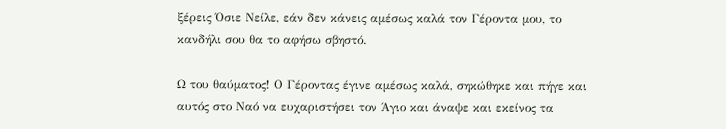ξέρεις Όσιε Νείλε, εάν δεν κάνεις αμέσως καλά τον Γέροντα μου, το κανδήλι σου θα το αφήσω σβηστό.

Ω του θαύματος! Ο Γέροντας έγινε αμέσως καλά, σηκώθηκε και πήγε και αυτός στο Ναό να ευχαριστήσει τον Άγιο και άναψε και εκείνος τα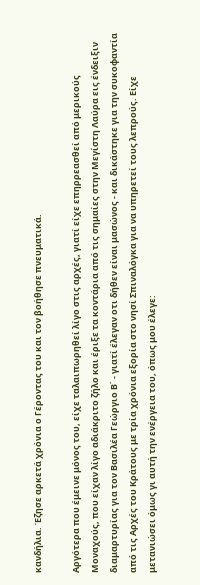κανδήλια. Έζησε αρκετά χρόνια ο Γέροντας του και τον βοήθησε πνευματικά.

Αργότερα που έμεινε μόνος του, είχε ταλαιπωρηθεί λίγο στις αρχές, γιατί είχε επηρρεασθεί από μερικούς Μοναχούς, που είχαν λίγο αδιάκριτο ζήλο και έριξε τα κοντάρια από τις σημαίες στην Μεγίστη Λαύρα εις ένδειξιν διαμαρτυρίας για τον Βασιλέα Γεώργιο Β΄ - γιατί έλεγαν οτι δήθεν είναι μασώνος - και δικάστηκε για την συκοφαντία από τις Αρχές του Κράτους με τρία χρόνια εξορία στο νησί Σπιναλόγκα για να υπηρετεί τους λεπρούς. Είχε μετανιώσει όμως γι αυτή την ενέργεια του, όπως μου έλεγε: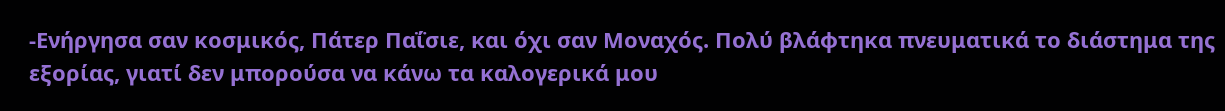-Ενήργησα σαν κοσμικός, Πάτερ Παΐσιε, και όχι σαν Μοναχός. Πολύ βλάφτηκα πνευματικά το διάστημα της εξορίας, γιατί δεν μπορούσα να κάνω τα καλογερικά μου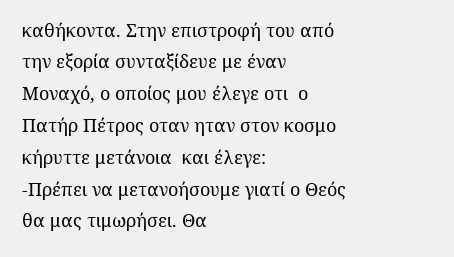καθήκοντα. Στην επιστροφή του από την εξορία συνταξίδευε με έναν Μοναχό, ο οποίος μου έλεγε οτι  ο Πατήρ Πέτρος οταν ηταν στον κοσμο κήρυττε μετάνοια  και έλεγε:
-Πρέπει να μετανοήσουμε γιατί ο Θεός θα μας τιμωρήσει. Θα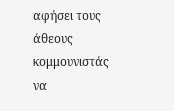αφήσει τους άθεους κομμουνιστάς να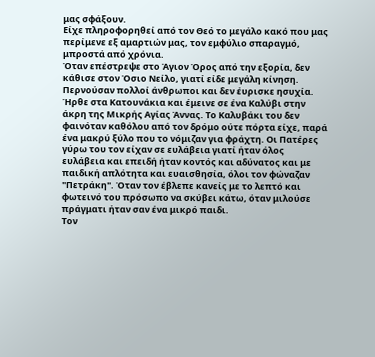μας σφάξουν.
Είχε πληροφορηθεί από τον Θεό το μεγάλο κακό που μας περίμενε εξ αμαρτιών μας, τον εμφύλιο σπαραγμό, μπροστά από χρόνια.
Όταν επέστρεψε στο Άγιον Όρος από την εξορία, δεν κάθισε στον Όσιο Νείλο, γιατί είδε μεγάλη κίνηση. Περνούσαν πολλοί άνθρωποι και δεν έυρισκε ησυχία. Ήρθε στα Κατουνάκια και έμεινε σε ένα Καλύβι στην άκρη της Μικρής Αγίας Άννας. Το Καλυβάκι του δεν φαινόταν καθόλου από τον δρόμο ούτε πόρτα είχε, παρά ένα μακρύ ξύλο που το νόμιζαν για φράχτη. Οι Πατέρες γύρω του τον είχαν σε ευλάβεια γιατί ήταν όλος ευλάβεια και επειδή ήταν κοντός και αδύνατος και με παιδική απλότητα και ευαισθησία, όλοι τον φώναζαν "Πετράκη". Όταν τον έβλεπε κανείς με το λεπτό και φωτεινό του πρόσωπο να σκύβει κάτω, όταν μιλούσε πράγματι ήταν σαν ένα μικρό παιδι.
Τον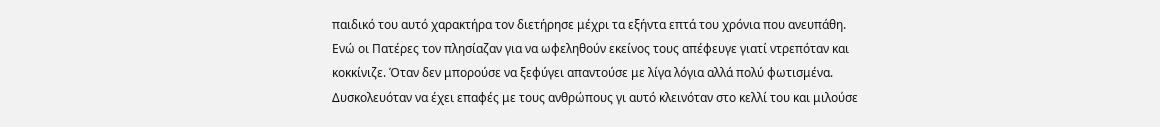παιδικό του αυτό χαρακτήρα τον διετήρησε μέχρι τα εξήντα επτά του χρόνια που ανευπάθη.
Ενώ οι Πατέρες τον πλησίαζαν για να ωφεληθούν εκείνος τους απέφευγε γιατί ντρεπόταν και κοκκίνιζε. Όταν δεν μπορούσε να ξεφύγει απαντούσε με λίγα λόγια αλλά πολύ φωτισμένα. Δυσκολευόταν να έχει επαφές με τους ανθρώπους γι αυτό κλεινόταν στο κελλί του και μιλούσε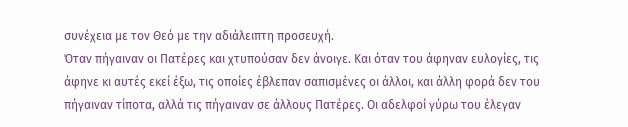συνέχεια με τον Θεό με την αδιάλειπτη προσευχή.
Όταν πήγαιναν οι Πατέρες και χτυπούσαν δεν άνοιγε. Και όταν του άφηναν ευλογίες, τις άφηνε κι αυτές εκεί έξω, τις οποίες έβλεπαν σαπισμένες οι άλλοι, και άλλη φορά δεν του πήγαιναν τίποτα, αλλά τις πήγαιναν σε άλλους Πατέρες. Οι αδελφοί γύρω του έλεγαν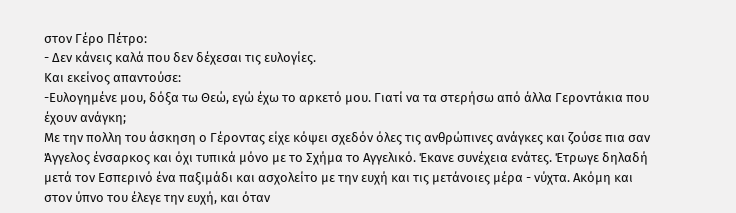στον Γέρο Πέτρο:
- Δεν κάνεις καλά που δεν δέχεσαι τις ευλογίες.
Και εκείνος απαντούσε:
-Ευλογημένε μου, δόξα τω Θεώ, εγώ έχω το αρκετό μου. Γιατί να τα στερήσω από άλλα Γεροντάκια που έχουν ανάγκη;
Με την πολλη του άσκηση ο Γέροντας είχε κόψει σχεδόν όλες τις ανθρώπινες ανάγκες και ζούσε πια σαν Άγγελος ένσαρκος και όχι τυπικά μόνο με το Σχήμα το Αγγελικό. Έκανε συνέχεια ενάτες. Έτρωγε δηλαδή μετά τον Εσπερινό ένα παξιμάδι και ασχολείτο με την ευχή και τις μετάνοιες μέρα - νύχτα. Ακόμη και στον ύπνο του έλεγε την ευχή, και όταν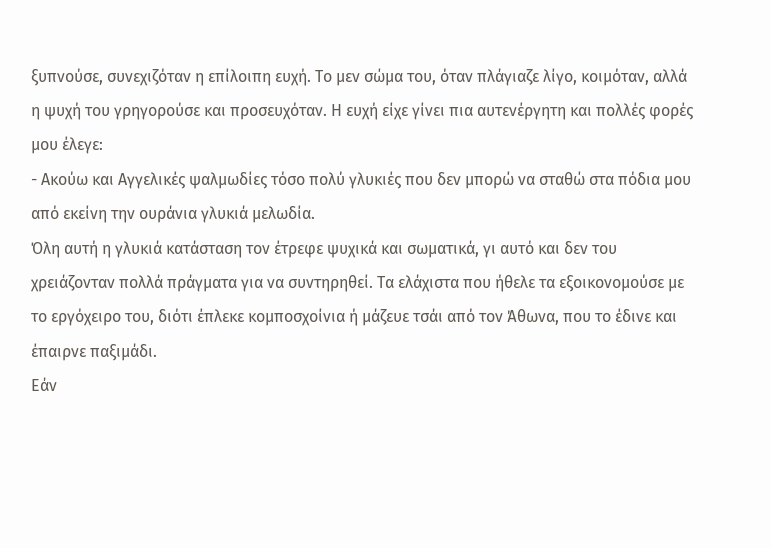ξυπνούσε, συνεχιζόταν η επίλοιπη ευχή. Το μεν σώμα του, όταν πλάγιαζε λίγο, κοιμόταν, αλλά η ψυχή του γρηγορούσε και προσευχόταν. Η ευχή είχε γίνει πια αυτενέργητη και πολλές φορές μου έλεγε:
- Ακούω και Αγγελικές ψαλμωδίες τόσο πολύ γλυκιές που δεν μπορώ να σταθώ στα πόδια μου από εκείνη την ουράνια γλυκιά μελωδία.
Όλη αυτή η γλυκιά κατάσταση τον έτρεφε ψυχικά και σωματικά, γι αυτό και δεν του χρειάζονταν πολλά πράγματα για να συντηρηθεί. Τα ελάχιστα που ήθελε τα εξοικονομούσε με το εργόχειρο του, διότι έπλεκε κομποσχοίνια ή μάζευε τσάι από τον Άθωνα, που το έδινε και έπαιρνε παξιμάδι.
Εάν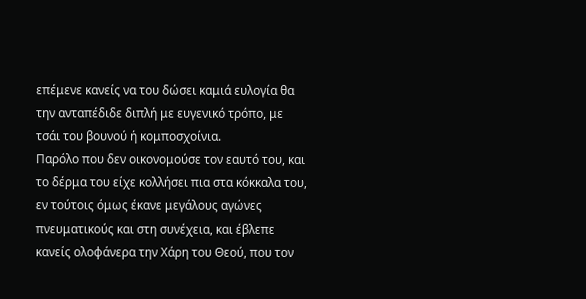επέμενε κανείς να του δώσει καμιά ευλογία θα την ανταπέδιδε διπλή με ευγενικό τρόπο, με τσάι του βουνού ή κομποσχοίνια.
Παρόλο που δεν οικονομούσε τον εαυτό του, και το δέρμα του είχε κολλήσει πια στα κόκκαλα του, εν τούτοις όμως έκανε μεγάλους αγώνες πνευματικούς και στη συνέχεια, και έβλεπε κανείς ολοφάνερα την Χάρη του Θεού, που τον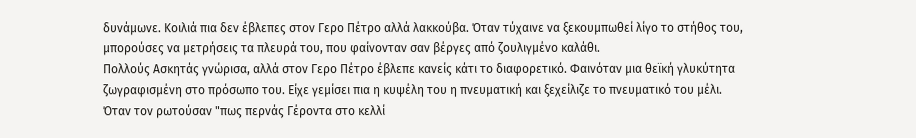δυνάμωνε. Κοιλιά πια δεν έβλεπες στον Γερο Πέτρο αλλά λακκούβα. Όταν τύχαινε να ξεκουμπωθεί λίγο το στήθος του, μπορούσες να μετρήσεις τα πλευρά του, που φαίνονταν σαν βέργες από ζουλιγμένο καλάθι.
Πολλούς Ασκητάς γνώρισα, αλλά στον Γερο Πέτρο έβλεπε κανείς κάτι το διαφορετικό. Φαινόταν μια θεϊκή γλυκύτητα ζωγραφισμένη στο πρόσωπο του. Είχε γεμίσει πια η κυψέλη του η πνευματική και ξεχείλιζε το πνευματικό του μέλι.
Όταν τον ρωτούσαν "πως περνάς Γέροντα στο κελλί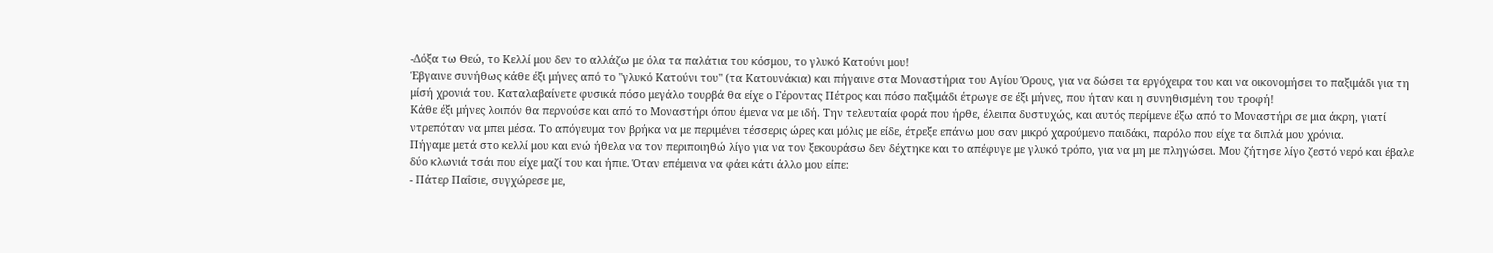-Δόξα τω Θεώ, το Κελλί μου δεν το αλλάζω με όλα τα παλάτια του κόσμου, το γλυκό Κατούνι μου!
Έβγαινε συνήθως κάθε έξι μήνες από το "γλυκό Κατούνι του" (τα Κατουνάκια) και πήγαινε στα Μοναστήρια του Αγίου Όρους, για να δώσει τα εργόχειρα του και να οικονομήσει το παξιμάδι για τη μίσή χρονιά του. Καταλαβαίνετε φυσικά πόσο μεγάλο τουρβά θα είχε ο Γέροντας Πέτρος και πόσο παξιμάδι έτρωγε σε έξι μήνες, που ήταν και η συνηθισμένη του τροφή!
Κάθε έξι μήνες λοιπόν θα περνούσε και από το Μοναστήρι όπου έμενα να με ιδή. Την τελευταία φορά που ήρθε, έλειπα δυστυχώς, και αυτός περίμενε έξω από το Μοναστήρι σε μια άκρη, γιατί ντρεπόταν να μπει μέσα. Το απόγευμα τον βρήκα να με περιμένει τέσσερις ώρες και μόλις με είδε, έτρεξε επάνω μου σαν μικρό χαρούμενο παιδάκι, παρόλο που είχε τα διπλά μου χρόνια.
Πήγαμε μετά στο κελλί μου και ενώ ήθελα να τον περιποιηθώ λίγο για να τον ξεκουράσω δεν δέχτηκε και το απέφυγε με γλυκό τρόπο, για να μη με πληγώσει. Μου ζήτησε λίγο ζεστό νερό και έβαλε δύο κλωνιά τσάι που είχε μαζί του και ήπιε. Όταν επέμεινα να φάει κάτι άλλο μου είπε:
- Πάτερ Παΐσιε, συγχώρεσε με,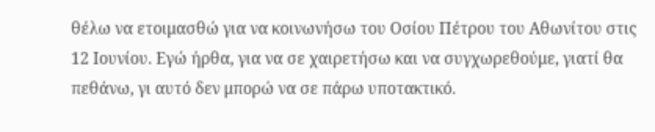θέλω να ετοιμασθώ για να κοινωνήσω του Οσίου Πέτρου του Αθωνίτου στις 12 Ιουνίου. Εγώ ήρθα, για να σε χαιρετήσω και να συγχωρεθούμε, γιατί θα πεθάνω, γι αυτό δεν μπορώ να σε πάρω υποτακτικό.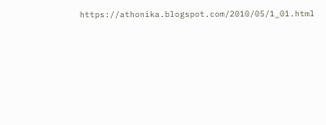https://athonika.blogspot.com/2010/05/1_01.html